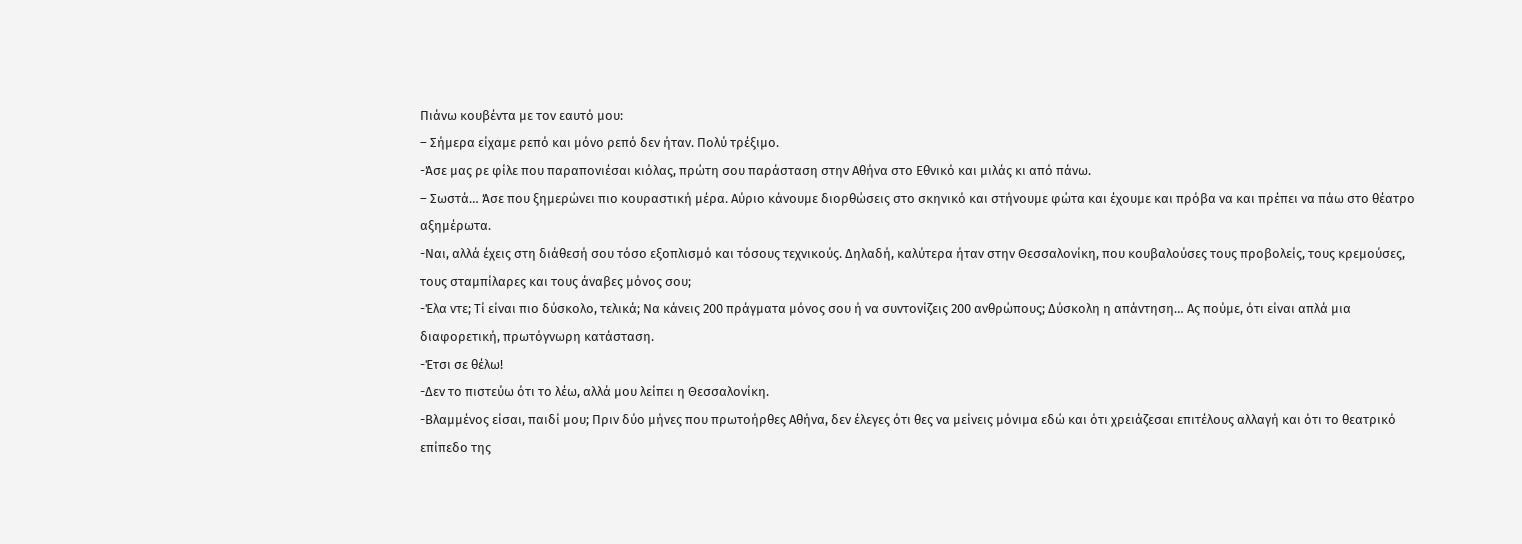Πιάνω κουβέντα με τον εαυτό μου:
– Σήμερα είχαμε ρεπό και μόνο ρεπό δεν ήταν. Πολύ τρέξιμο.
-Άσε μας ρε φίλε που παραπονιέσαι κιόλας, πρώτη σου παράσταση στην Αθήνα στο Εθνικό και μιλάς κι από πάνω.
– Σωστά… Άσε που ξημερώνει πιο κουραστική μέρα. Αύριο κάνουμε διορθώσεις στο σκηνικό και στήνουμε φώτα και έχουμε και πρόβα να και πρέπει να πάω στο θέατρο αξημέρωτα.
-Ναι, αλλά έχεις στη διάθεσή σου τόσο εξοπλισμό και τόσους τεχνικούς. Δηλαδή, καλύτερα ήταν στην Θεσσαλονίκη, που κουβαλούσες τους προβολείς, τους κρεμούσες, τους σταμπίλαρες και τους άναβες μόνος σου;
-Έλα ντε; Τί είναι πιο δύσκολο, τελικά; Να κάνεις 200 πράγματα μόνος σου ή να συντονίζεις 200 ανθρώπους; Δύσκολη η απάντηση… Ας πούμε, ότι είναι απλά μια διαφορετική, πρωτόγνωρη κατάσταση.
-Έτσι σε θέλω!
-Δεν το πιστεύω ότι το λέω, αλλά μου λείπει η Θεσσαλονίκη.
-Βλαμμένος είσαι, παιδί μου; Πριν δύο μήνες που πρωτοήρθες Αθήνα, δεν έλεγες ότι θες να μείνεις μόνιμα εδώ και ότι χρειάζεσαι επιτέλους αλλαγή και ότι το θεατρικό επίπεδο της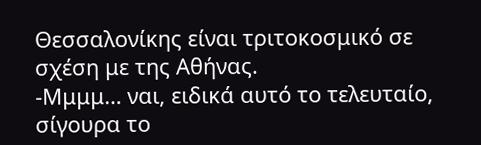Θεσσαλονίκης είναι τριτοκοσμικό σε σχέση με της Αθήνας.
-Μμμμ… ναι, ειδικά αυτό το τελευταίο, σίγουρα το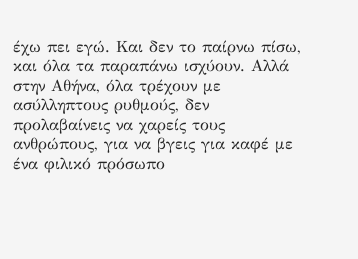έχω πει εγώ. Και δεν το παίρνω πίσω, και όλα τα παραπάνω ισχύουν. Αλλά στην Αθήνα, όλα τρέχουν με ασύλληπτους ρυθμούς, δεν προλαβαίνεις να χαρείς τους ανθρώπους, για να βγεις για καφέ με ένα φιλικό πρόσωπο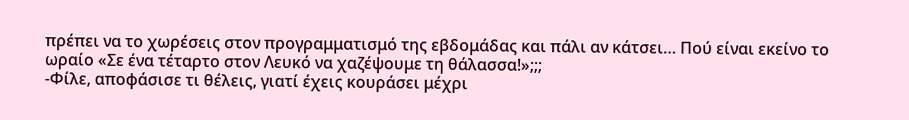πρέπει να το χωρέσεις στον προγραμματισμό της εβδομάδας και πάλι αν κάτσει… Πού είναι εκείνο το ωραίο «Σε ένα τέταρτο στον Λευκό να χαζέψουμε τη θάλασσα!»;;;
-Φίλε, αποφάσισε τι θέλεις, γιατί έχεις κουράσει μέχρι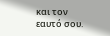και τον εαυτό σου.